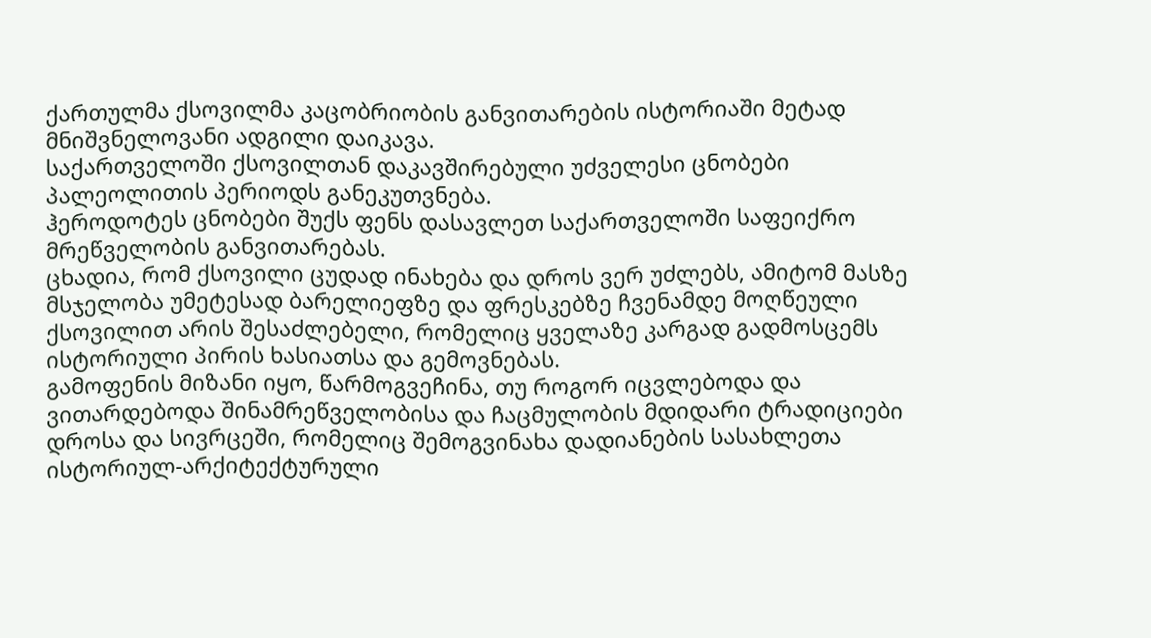ქართულმა ქსოვილმა კაცობრიობის განვითარების ისტორიაში მეტად მნიშვნელოვანი ადგილი დაიკავა.
საქართველოში ქსოვილთან დაკავშირებული უძველესი ცნობები პალეოლითის პერიოდს განეკუთვნება.
ჰეროდოტეს ცნობები შუქს ფენს დასავლეთ საქართველოში საფეიქრო მრეწველობის განვითარებას.
ცხადია, რომ ქსოვილი ცუდად ინახება და დროს ვერ უძლებს, ამიტომ მასზე მსჯელობა უმეტესად ბარელიეფზე და ფრესკებზე ჩვენამდე მოღწეული ქსოვილით არის შესაძლებელი, რომელიც ყველაზე კარგად გადმოსცემს ისტორიული პირის ხასიათსა და გემოვნებას.
გამოფენის მიზანი იყო, წარმოგვეჩინა, თუ როგორ იცვლებოდა და ვითარდებოდა შინამრეწველობისა და ჩაცმულობის მდიდარი ტრადიციები დროსა და სივრცეში, რომელიც შემოგვინახა დადიანების სასახლეთა ისტორიულ-არქიტექტურული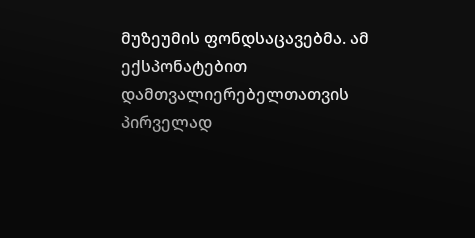მუზეუმის ფონდსაცავებმა. ამ ექსპონატებით დამთვალიერებელთათვის პირველად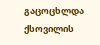გაცოცხლდა ქსოვილის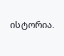ისტორია.